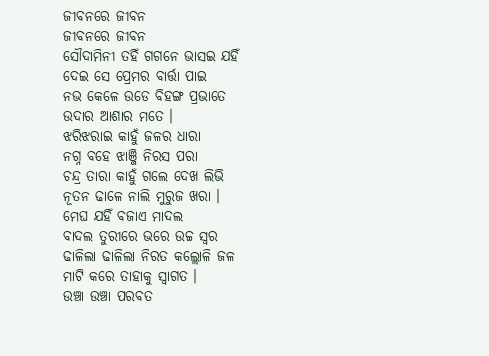ଜୀବନରେ ଜୀବନ
ଜୀବନରେ ଜୀବନ
ସୌଦାମିନୀ ତହିଁ ଗଗନେ ଭାସଇ ଯହିଁ
ଦେଇ ସେ ପ୍ରେମର ବାର୍ତ୍ତା ପାଇ
ନଭ କେଳେ ଉଡେ ବିହଙ୍ଗ ପ୍ରଭାତେ
ଉଦାର ଆଶାର ମତେ ।
ଝରିଝରାଇ କାହୁଁ ଜଳର ଧାରା
ନଗ୍ନ ବହେ ଝାଞ୍ଜି ନିରସ ପରା
ଚନ୍ଦ୍ର ତାରା କାହୁଁ ଗଲେ ଦେଖ ଲିଭି
ନୂତନ ଢାଳେ ନାଲି ମୁରୁଜ ଖରା ।
ମେଘ ଯହିଁ ବଜାଏ ମାଦଲ
ବାଦଲ ତୁରୀରେ ଭରେ ଉଚ୍ଚ ସ୍ୱର
ଢାଳିଲା ଢାଳିଲା ନିରତ କଲ୍ଲୋଳି ଜଳ
ମାଟି କରେ ତାହାକୁ ସ୍ୱାଗତ ।
ଉଞ୍ଚା ଉଞ୍ଚା ପରବତ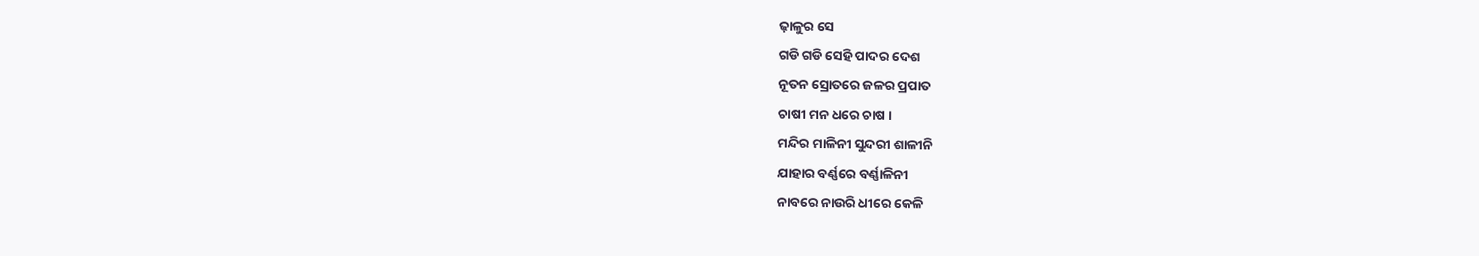ଢ଼ାଳୁର ସେ
ଗଡି ଗଡି ସେହି ପାଦର ଦେଶ
ନୂତନ ସ୍ରୋତରେ ଜଳର ପ୍ରପାତ
ଚାଷୀ ମନ ଧରେ ଚାଷ ।
ମନ୍ଦିର ମାଳିନୀ ସୁନ୍ଦରୀ ଶାଳୀନି
ଯାହାର ବର୍ଣ୍ଣରେ ବର୍ଣ୍ଣାଳିନୀ
ନାବରେ ନାଉରି ଧୀରେ କେଳି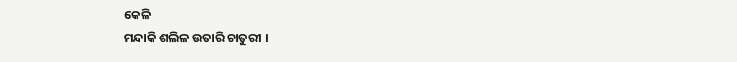କେଳି
ମନ୍ଦାକି ଶଲିଳ ଉତାରି ଚାତୁରୀ ।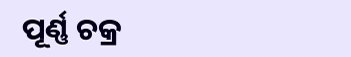ପୂର୍ଣ୍ଣ ଚକ୍ର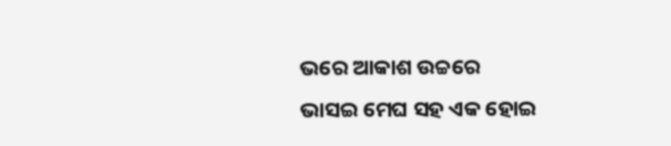ଭରେ ଆକାଶ ଉଚ୍ଚରେ
ଭାସଇ ମେଘ ସହ ଏକ ହୋଇ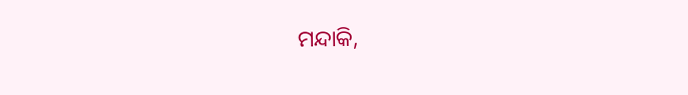ମନ୍ଦାକି,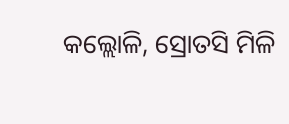କଲ୍ଲୋଳି, ସ୍ରୋତସି ମିଳି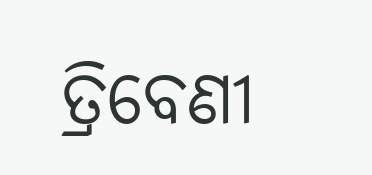ତ୍ରିବେଣୀ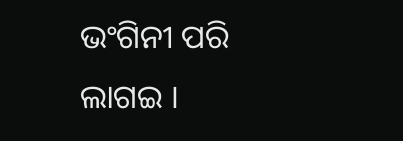ଭଂଗିନୀ ପରି ଲାଗଇ ।